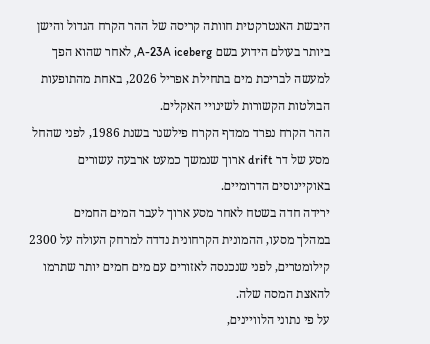היבשת האנטרקטית חוותה קריסה של ההר הקרח הגדול והישן ביותר בעולם הידוע בשם A-23A iceberg, לאחר שהוא הפך למעשה לבריכת מים בתחילת אפריל 2026, באחת מהתופעות הבולטות הקשורות לשינויי האקלים.
ההר הקרח נפרד ממדף הקרח פילשנר בשנת 1986, לפני שהחל מסע של דר drift ארוך שנמשך כמעט ארבעה עשורים באוקיינוסים הדרומיים.
ירידה חדה בשטח לאחר מסע ארוך לעבר המים החמים
במהלך מסעו, ההמונית הקרחונית נדדה למרחק העולה על 2300 קילומטרים, לפני שנכנסה לאזורים עם מים חמים יותר שתרמו להאצת המסה שלה.
על פי נתוני הלוויינים,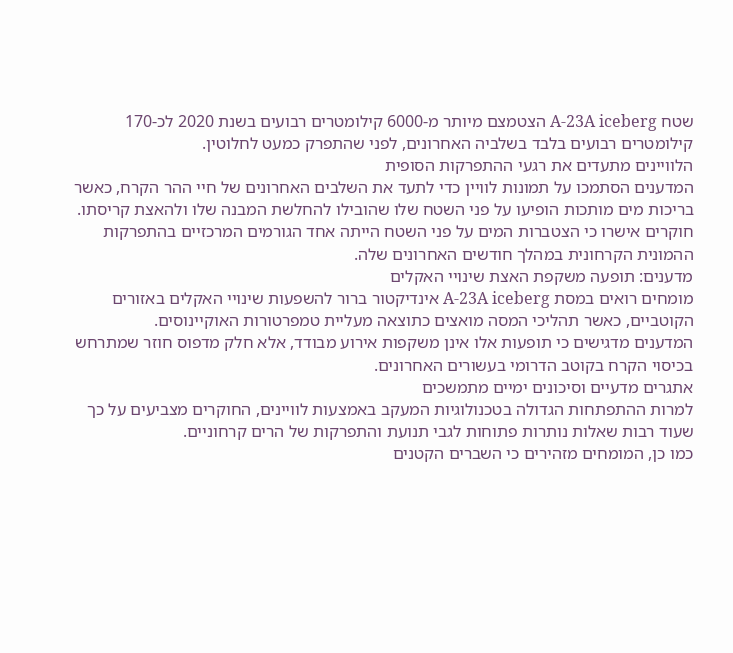שטח A-23A iceberg הצטמצם מיותר מ-6000 קילומטרים רבועים בשנת 2020 לכ-170 קילומטרים רבועים בלבד בשלביה האחרונים, לפני שהתפרק כמעט לחלוטין.
הלוויינים מתעדים את רגעי ההתפרקות הסופית
המדענים הסתמכו על תמונות לוויין כדי לתעד את השלבים האחרונים של חיי ההר הקרח, כאשר בריכות מים מותכות הופיעו על פני השטח שלו שהובילו להחלשת המבנה שלו ולהאצת קריסתו.
חוקרים אישרו כי הצטברות המים על פני השטח הייתה אחד הגורמים המרכזיים בהתפרקות ההמונית הקרחונית במהלך חודשים האחרונים שלה.
מדענים: תופעה משקפת האצת שינויי האקלים
מומחים רואים במסת A-23A iceberg אינדיקטור ברור להשפעות שינויי האקלים באזורים הקוטביים, כאשר תהליכי המסה מואצים כתוצאה מעליית טמפרטורות האוקיינוסים.
המדענים מדגישים כי תופעות אלו אינן משקפות אירוע מבודד, אלא חלק מדפוס חוזר שמתרחש בכיסוי הקרח בקוטב הדרומי בעשורים האחרונים.
אתגרים מדעיים וסיכונים ימיים מתמשכים
למרות ההתפתחות הגדולה בטכנולוגיות המעקב באמצעות לוויינים, החוקרים מצביעים על כך שעוד רבות שאלות נותרות פתוחות לגבי תנועת והתפרקות של הרים קרחוניים.
כמו כן, המומחים מזהירים כי השברים הקטנים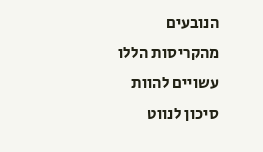הנובעים מהקריסות הללו עשויים להוות סיכון לנווט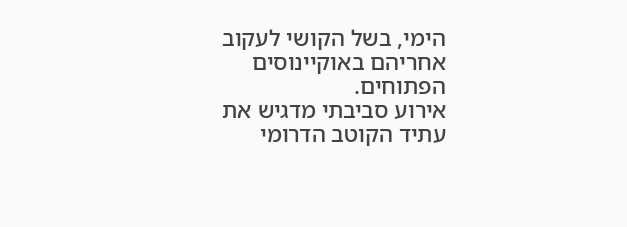הימי, בשל הקושי לעקוב אחריהם באוקיינוסים הפתוחים.
אירוע סביבתי מדגיש את עתיד הקוטב הדרומי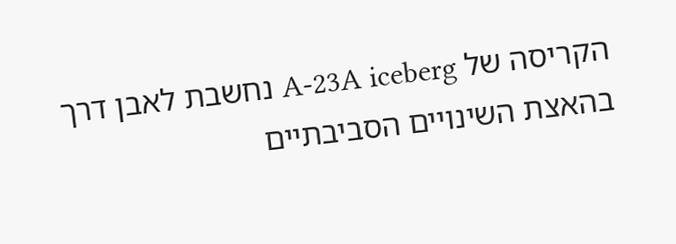הקריסה של A-23A iceberg נחשבת לאבן דרך בהאצת השינויים הסביבתיים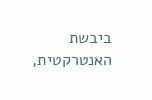ביבשת האנטרקטית,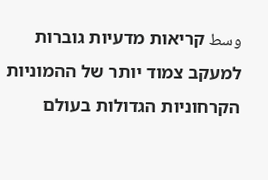وسط קריאות מדעיות גוברות למעקב צמוד יותר של ההמוניות הקרחוניות הגדולות בעולם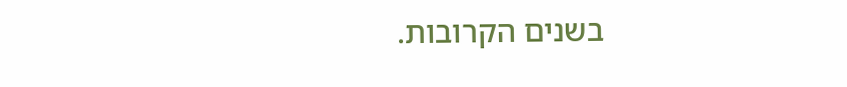בשנים הקרובות.